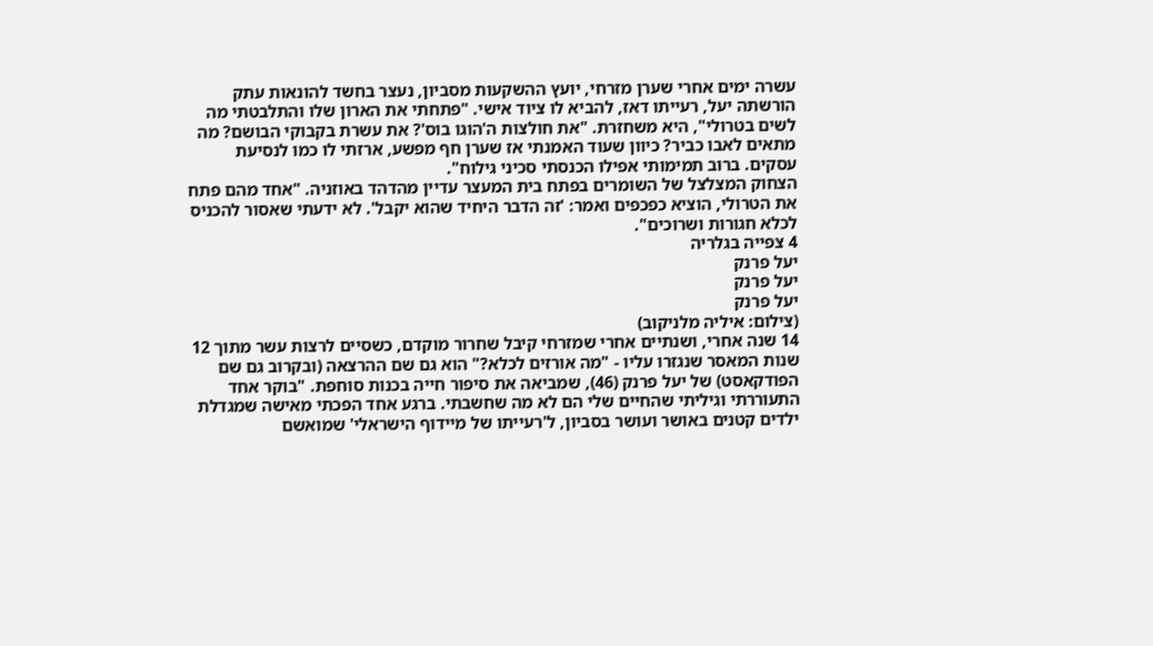עשרה ימים אחרי שערן מזרחי, יועץ ההשקעות מסביון, נעצר בחשד להונאות עתק הורשתה יעל, רעייתו דאז, להביא לו ציוד אישי. "פתחתי את הארון שלו והתלבטתי מה לשים בטרולי", היא משחזרת. "את חולצות ה'הוגו בוס'? את עשרת בקבוקי הבושם? מה מתאים לאבו כביר? כיוון שעוד האמנתי אז שערן חף מפשע, ארזתי לו כמו לנסיעת עסקים. ברוב תמימותי אפילו הכנסתי סכיני גילוח".
הצחוק המצלצל של השומרים בפתח בית המעצר עדיין מהדהד באוזניה. "אחד מהם פתח את הטרולי, הוציא כפכפים ואמר: 'זה הדבר היחיד שהוא יקבל'. לא ידעתי שאסור להכניס לכלא חגורות ושרוכים".
4 צפייה בגלריה
יעל פרנק
יעל פרנק
יעל פרנק
(צילום: איליה מלניקוב)
14 שנה אחרי, ושנתיים אחרי שמזרחי קיבל שחרור מוקדם, כשסיים לרצות עשר מתוך 12 שנות המאסר שנגזרו עליו ‑ "מה אורזים לכלא?" הוא גם שם ההרצאה (ובקרוב גם שם הפודקאסט) של יעל פרנק (46), שמביאה את סיפור חייה בכנות סוחפת. "בוקר אחד התעוררתי וגיליתי שהחיים שלי הם לא מה שחשבתי. ברגע אחד הפכתי מאישה שמגדלת ילדים קטנים באושר ועושר בסביון, ל'רעייתו של מיידוף הישראלי' שמואשם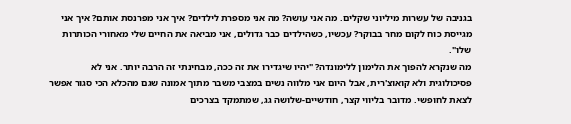בגניבה של עשרות מיליוני שקלים. מה אני עושה? מה אני מספרת לילדים? איך אני מפרנסת אותם? איך אני מגייסת כוח לקום מחר בבוקר? עכשיו, כשהילדים כבר גדולים, אני מביאה את החיים שלי מאחורי הכותרות שלו".
מה שנקרא להפוך את הלימון ללימונדה? "יהיו שיגדירו את זה ככה, מבחינתי זה הרבה יותר. אני לא פסיכולוגית ולא קואוצ'רית, אבל היום אני מלווה נשים במצבי משבר מתוך אמונה שגם מהכלא הכי סגור אפשר לצאת לחופשי. מדובר בליווי קצר, חודשיים-שלושה גג, שמתמקד בצרכים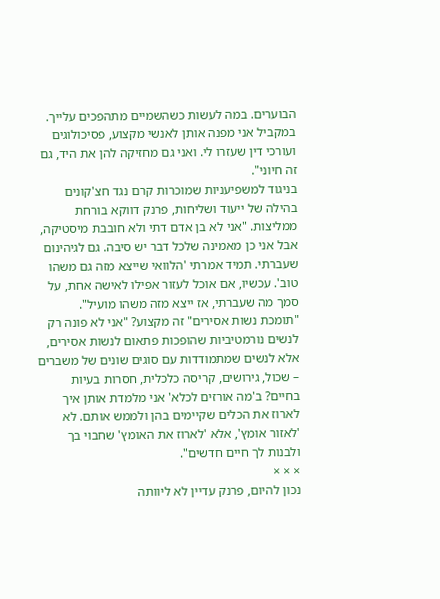הבוערים. במה לעשות כשהשמיים מתהפכים עלייך. במקביל אני מפנה אותן לאנשי מקצוע, פסיכולוגים ועורכי דין שעזרו לי. ואני גם מחזיקה להן את היד, גם זה חיוני".
בניגוד למשפיעניות שמוכרות קרם נגד חצ'קונים בהילה של ייעוד ושליחות, פרנק דווקא בורחת ממליצות. "אני לא בן אדם דתי ולא חובבת מיסטיקה, אבל אני כן מאמינה שלכל דבר יש סיבה. גם לגיהינום שעברתי. תמיד אמרתי 'הלוואי שייצא מזה גם משהו טוב'. עכשיו, אם אוכל לעזור אפילו לאישה אחת, על סמך מה שעברתי, אז ייצא מזה משהו מועיל".
"תומכת נשות אסירים" זה מקצוע? "אני לא פונה רק לנשים נורמטיביות שהופכות פתאום לנשות אסירים, אלא לנשים שמתמודדות עם סוגים שונים של משברים – שכול, גירושים, קריסה כלכלית, חסרות בעיות בחיים? ב'מה אורזים לכלא' אני מלמדת אותן איך לארוז את הכלים שקיימים בהן ולממש אותם. לא 'לאזור אומץ', אלא 'לארוז את האומץ' שחבוי בך ולבנות לך חיים חדשים".
× × ×
נכון להיום, פרנק עדיין לא ליוותה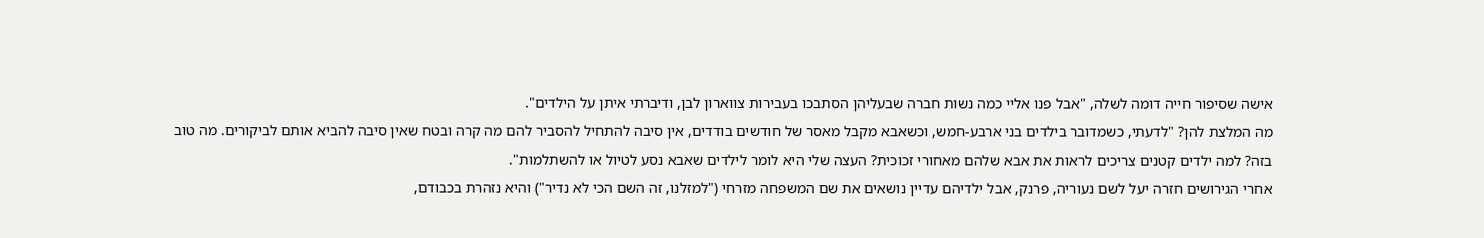אישה שסיפור חייה דומה לשלה, "אבל פנו אליי כמה נשות חברה שבעליהן הסתבכו בעבירות צווארון לבן, ודיברתי איתן על הילדים".
מה המלצת להן? "לדעתי, כשמדובר בילדים בני ארבע-חמש, וכשאבא מקבל מאסר של חודשים בודדים, אין סיבה להתחיל להסביר להם מה קרה ובטח שאין סיבה להביא אותם לביקורים. מה טוב בזה? למה ילדים קטנים צריכים לראות את אבא שלהם מאחורי זכוכית? העצה שלי היא לומר לילדים שאבא נסע לטיול או להשתלמות".
אחרי הגירושים חזרה יעל לשם נעוריה, פרנק, אבל ילדיהם עדיין נושאים את שם המשפחה מזרחי ("למזלנו, זה השם הכי לא נדיר") והיא נזהרת בכבודם,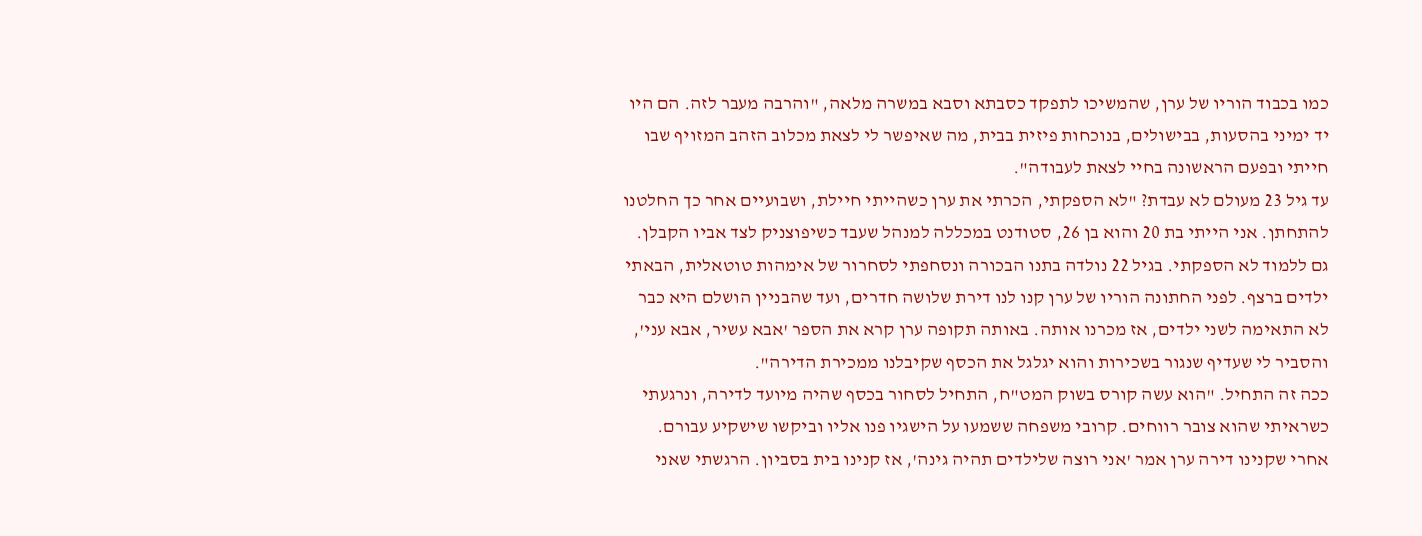כמו בכבוד הוריו של ערן, שהמשיכו לתפקד כסבתא וסבא במשרה מלאה, "והרבה מעבר לזה. הם היו יד ימיני בהסעות, בבישולים, בנוכחות פיזית בבית, מה שאיפשר לי לצאת מכלוב הזהב המזויף שבו חייתי ובפעם הראשונה בחיי לצאת לעבודה".
עד גיל 23 מעולם לא עבדת? "לא הספקתי, הכרתי את ערן כשהייתי חיילת, ושבועיים אחר כך החלטנו להתחתן. אני הייתי בת 20 והוא בן 26, סטודנט במכללה למנהל שעבד כשיפוצניק לצד אביו הקבלן. גם ללמוד לא הספקתי. בגיל 22 נולדה בתנו הבכורה ונסחפתי לסחרור של אימהות טוטאלית, הבאתי ילדים ברצף. לפני החתונה הוריו של ערן קנו לנו דירת שלושה חדרים, ועד שהבניין הושלם היא כבר לא התאימה לשני ילדים, אז מכרנו אותה. באותה תקופה ערן קרא את הספר 'אבא עשיר, אבא עני', והסביר לי שעדיף שנגור בשכירות והוא יגלגל את הכסף שקיבלנו ממכירת הדירה".
ככה זה התחיל. "הוא עשה קורס בשוק המט"ח, התחיל לסחור בכסף שהיה מיועד לדירה, ונרגעתי כשראיתי שהוא צובר רווחים. קרובי משפחה ששמעו על הישגיו פנו אליו וביקשו שישקיע עבורם. אחרי שקנינו דירה ערן אמר 'אני רוצה שלילדים תהיה גינה', אז קנינו בית בסביון. הרגשתי שאני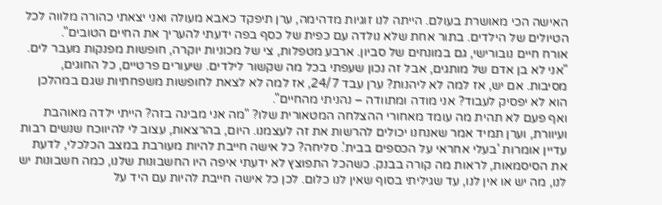האישה הכי מאושרת בעולם. הייתה לנו זוגיות מדהימה, ערן תיפקד כאבא מעולה ואני יצאתי כהורה מלווה לכל הטיולים של הילדים. בתור אחת שלא נולדה עם כפית של כסף בפה ידעתי להעריך את החיים הטובים".
אורח חיים נובורישי, גם במונחים של סביון. ארבע מטפלות, צי של מכוניות יוקרה, חופשות מפנקות מעבר לים. "אני לא בן אדם של מותגים, אבל זה נכון שעפתי בכל מה שקשור לילדים. שיעורים פרטיים, כל החוגים, מסיבות. אם יש, אז למה לא ליהנות? ערן עבד 24/7, אז למה לא לצאת לחופשות משפחתיות שגם במהלכן הוא לא יפסיק לעבוד? אני מודה ומתוודה – נהניתי מהחיים".
ואף פעם לא תהית מה עומד מאחורי ההצלחה המטאורית שלו? "מה אני מבינה בזה? הייתי ילדה מאוהבת ועיוורת, וערן תמיד אמר שאנחנו יכולים להרשות את זה לעצמנו. היום, בהרצאות, עצוב לי להיווכח שנשים רבות עדיין אומרות 'בעלי אחראי על הכספים בבית'. סליחה? כל אישה חייבת להיות מעורבת במצב הכלכלי, לדעת את הסיסמאות, לראות מה קורה בבנק. כשהכל התפוצץ לא ידעתי איפה היו החשבונות שלנו, כמה חשבונות יש לנו, מה יש או אין לנו, עד שגיליתי בסוף שאין לנו כלום. לכן כל אישה חייבת להיות עם היד על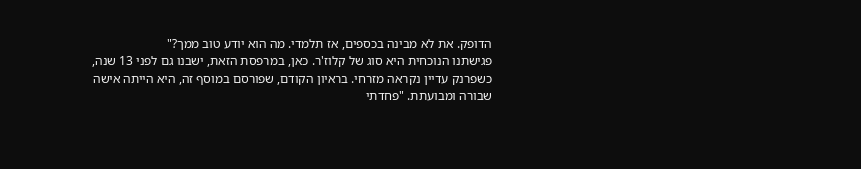הדופק. את לא מבינה בכספים, אז תלמדי. מה הוא יודע טוב ממך?"
פגישתנו הנוכחית היא סוג של קלוז'ר. כאן, במרפסת הזאת, ישבנו גם לפני 13 שנה, כשפרנק עדיין נקראה מזרחי. בראיון הקודם, שפורסם במוסף זה, היא הייתה אישה שבורה ומבועתת. "פחדתי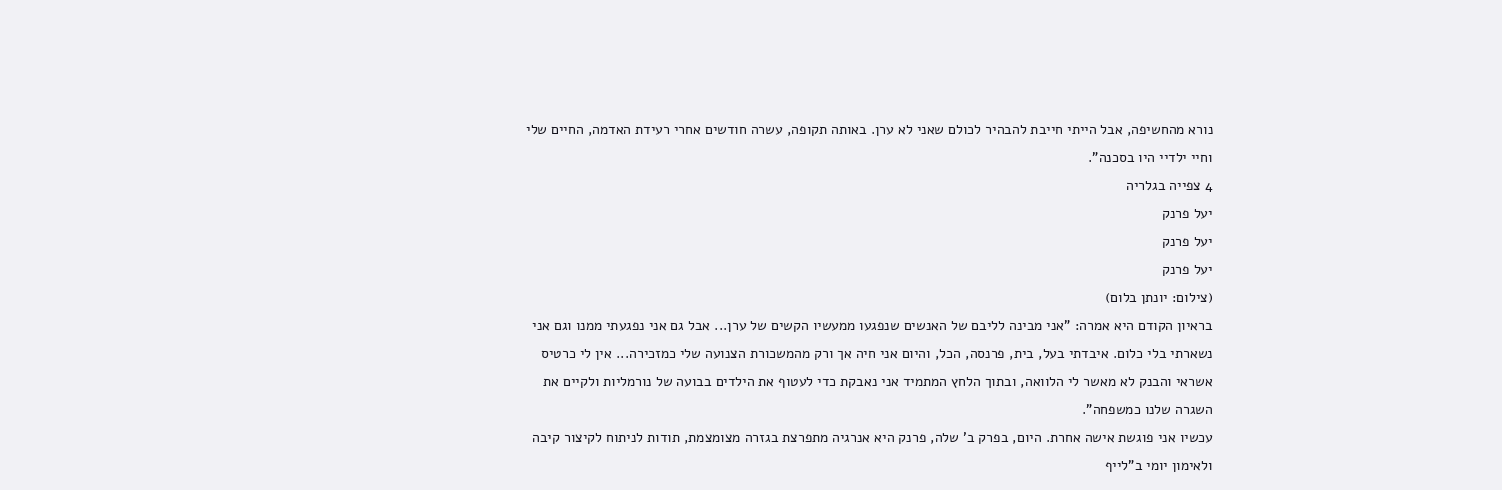נורא מהחשיפה, אבל הייתי חייבת להבהיר לכולם שאני לא ערן. באותה תקופה, עשרה חודשים אחרי רעידת האדמה, החיים שלי וחיי ילדיי היו בסכנה".
4 צפייה בגלריה
יעל פרנק
יעל פרנק
יעל פרנק
(צילום: יונתן בלום)
בראיון הקודם היא אמרה: "אני מבינה לליבם של האנשים שנפגעו ממעשיו הקשים של ערן... אבל גם אני נפגעתי ממנו וגם אני נשארתי בלי כלום. איבדתי בעל, בית, פרנסה, הכל, והיום אני חיה אך ורק מהמשכורת הצנועה שלי כמזכירה... אין לי כרטיס אשראי והבנק לא מאשר לי הלוואה, ובתוך הלחץ המתמיד אני נאבקת כדי לעטוף את הילדים בבועה של נורמליות ולקיים את השגרה שלנו כמשפחה".
עכשיו אני פוגשת אישה אחרת. היום, בפרק ב' שלה, פרנק היא אנרגיה מתפרצת בגזרה מצומצמת, תודות לניתוח לקיצור קיבה ולאימון יומי ב"לייף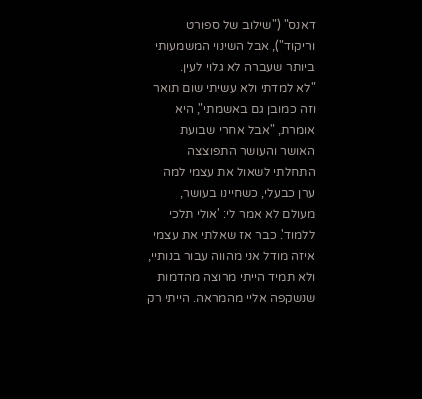דאנס" ("שילוב של ספורט וריקוד"), אבל השינוי המשמעותי ביותר שעברה לא גלוי לעין.
"לא למדתי ולא עשיתי שום תואר וזה כמובן גם באשמתי", היא אומרת, "אבל אחרי שבועת האושר והעושר התפוצצה התחלתי לשאול את עצמי למה ערן כבעלי, כשחיינו בעושר, מעולם לא אמר לי: 'אולי תלכי ללמוד'. כבר אז שאלתי את עצמי איזה מודל אני מהווה עבור בנותיי, ולא תמיד הייתי מרוצה מהדמות שנשקפה אליי מהמראה. הייתי רק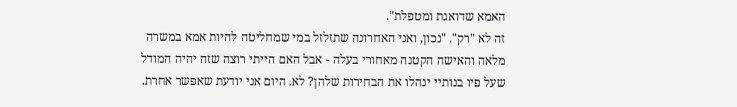האמא שדואגת ומטפלת".
זה לא "רק". "נכון, ואני האחרונה שתזלזל במי שמחליטה להיות אמא במשרה מלאה והאישה הקטנה מאחורי בעלה - אבל האם הייתי רוצה שזה יהיה המודל שעל פיו בנותיי ינהלו את הבחירות שלהן? לא. היום אני יודעת שאפשר אחרת.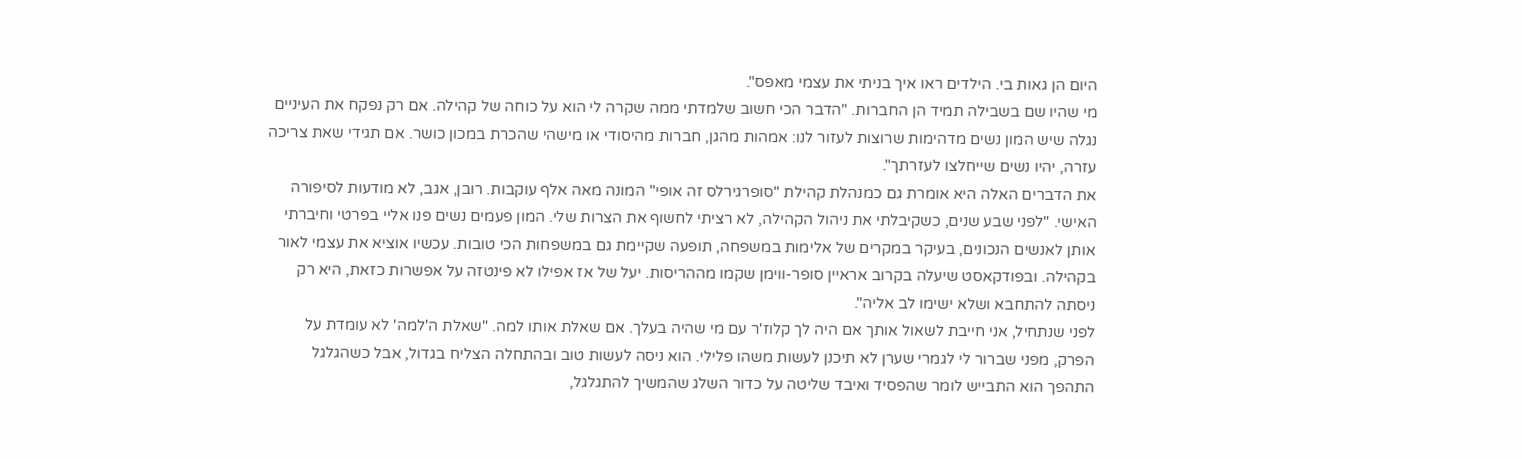היום הן גאות בי. הילדים ראו איך בניתי את עצמי מאפס".
מי שהיו שם בשבילה תמיד הן החברות. "הדבר הכי חשוב שלמדתי ממה שקרה לי הוא על כוחה של קהילה. אם רק נפקח את העיניים נגלה שיש המון נשים מדהימות שרוצות לעזור לנו: אמהות מהגן, חברות מהיסודי או מישהי שהכרת במכון כושר. אם תגידי שאת צריכה עזרה, יהיו נשים שייחלצו לעזרתך".
את הדברים האלה היא אומרת גם כמנהלת קהילת "סופרגירלס זה אופי" המונה מאה אלף עוקבות. רובן, אגב, לא מודעות לסיפורה האישי. "לפני שבע שנים, כשקיבלתי את ניהול הקהילה, לא רציתי לחשוף את הצרות שלי. המון פעמים נשים פנו אליי בפרטי וחיברתי אותן לאנשים הנכונים, בעיקר במקרים של אלימות במשפחה, תופעה שקיימת גם במשפחות הכי טובות. עכשיו אוציא את עצמי לאור בקהילה. ובפודקאסט שיעלה בקרוב אראיין סופר-ווימן שקמו מההריסות. יעל של אז אפילו לא פינטזה על אפשרות כזאת, היא רק ניסתה להתחבא ושלא ישימו לב אליה".
לפני שנתחיל, אני חייבת לשאול אותך אם היה לך קלוז'ר עם מי שהיה בעלך. אם שאלת אותו למה. "שאלת ה'למה' לא עומדת על הפרק, מפני שברור לי לגמרי שערן לא תיכנן לעשות משהו פלילי. הוא ניסה לעשות טוב ובהתחלה הצליח בגדול, אבל כשהגלגל התהפך הוא התבייש לומר שהפסיד ואיבד שליטה על כדור השלג שהמשיך להתגלגל,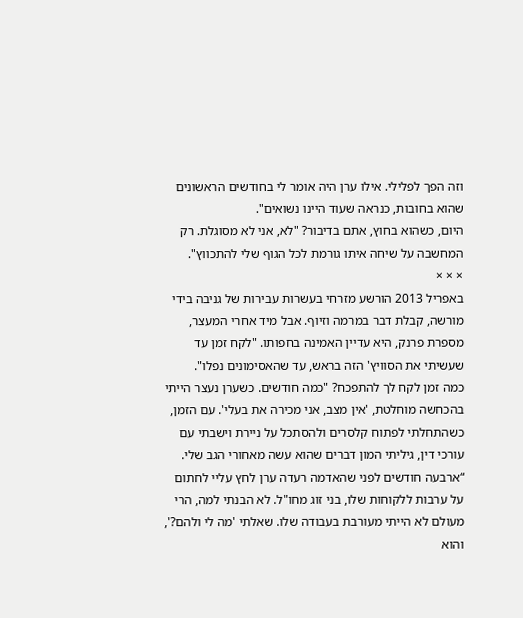וזה הפך לפלילי. אילו ערן היה אומר לי בחודשים הראשונים שהוא בחובות, כנראה שעוד היינו נשואים".
היום, כשהוא בחוץ, אתם בדיבור? "לא, אני לא מסוגלת. רק המחשבה על שיחה איתו גורמת לכל הגוף שלי להתכווץ".
× × ×
באפריל 2013 הורשע מזרחי בעשרות עבירות של גניבה בידי מורשה, קבלת דבר במרמה וזיוף. אבל מיד אחרי המעצר, מספרת פרנק, היא עדיין האמינה בחפותו. "לקח זמן עד שעשיתי את הסוויץ' הזה בראש, עד שהאסימונים נפלו".
כמה זמן לקח לך להתפכח? "כמה חודשים. כשערן נעצר הייתי בהכחשה מוחלטת, 'אין מצב, אני מכירה את בעלי'. עם הזמן, כשהתחלתי לפתוח קלסרים ולהסתכל על ניירת וישבתי עם עורכי דין, גיליתי המון דברים שהוא עשה מאחורי הגב שלי.
“ארבעה חודשים לפני שהאדמה רעדה ערן לחץ עליי לחתום על ערבות ללקוחות שלו, בני זוג מחו"ל. לא הבנתי למה, הרי מעולם לא הייתי מעורבת בעבודה שלו. שאלתי 'מה לי ולהם?', והוא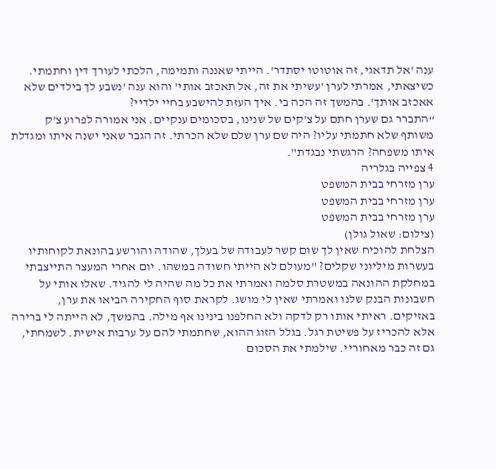ענה 'אל תדאגי, זה אוטוטו יסתדר'. הייתי שאננה ותמימה, הלכתי לעורך דין וחתמתי. כשיצאתי, אמרתי לערן 'עשיתי את זה, אל תאכזב אותי' והוא ענה 'נשבע לך בילדים שלא אאכזב אותך'. בהמשך זה הכה בי. איך העזת להישבע בחיי ילדיי?
“התברר גם שערן חתם על צ'קים של שנינו, בסכומים ענקיים. אני אמורה לפרוע צ'ק משותף שלא חתמתי עליו? היה שם ערן שלם שלא הכרתי. זה הגבר שאני ישנה איתו ומגדלת איתו משפחה? הרגשתי נבגדת".
4 צפייה בגלריה
ערן מזרחי בבית המשפט
ערן מזרחי בבית המשפט
ערן מזרחי בבית המשפט
(צילום: שאול גולן)
הצלחת להוכיח שאין לך שום קשר לעבודה של בעלך, שהודה והורשע בהונאת לקוחותיו בעשרות מיליוני שקלים? "מעולם לא הייתי חשודה במשהו. יום אחרי המעצר התייצבתי במחלקת ההונאה במשטרת סלמה ואמרתי את כל מה שהיה לי להגיד. שאלו אותי על חשבונות הבנק שלנו ואמרתי שאין לי מושג. לקראת סוף החקירה הביאו את ערן, באזיקים. ראיתי אותו רק לדקה ולא החלפנו בינינו אף מילה. בהמשך, לא הייתה לי ברירה אלא להכריז על פשיטת רגל. בגלל הזוג ההוא, שחתמתי להם על ערבות אישית. לשמחתי, גם זה כבר מאחוריי. שילמתי את הסכום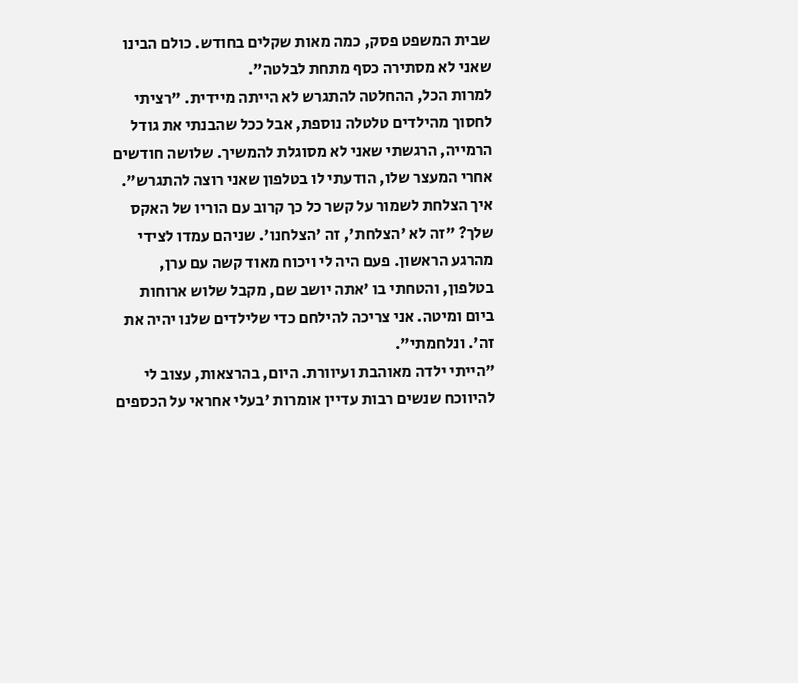שבית המשפט פסק, כמה מאות שקלים בחודש. כולם הבינו שאני לא מסתירה כסף מתחת לבלטה".
למרות הכל, ההחלטה להתגרש לא הייתה מיידית. "רציתי לחסוך מהילדים טלטלה נוספת, אבל ככל שהבנתי את גודל הרמייה, הרגשתי שאני לא מסוגלת להמשיך. שלושה חודשים אחרי המעצר שלו, הודעתי לו בטלפון שאני רוצה להתגרש".
איך הצלחת לשמור על קשר כל כך קרוב עם הוריו של האקס שלך? "זה לא 'הצלחת', זה 'הצלחנו'. שניהם עמדו לצידי מהרגע הראשון. פעם היה לי ויכוח מאוד קשה עם ערן, בטלפון, והטחתי בו 'אתה יושב שם, מקבל שלוש ארוחות ביום ומיטה. אני צריכה להילחם כדי שלילדים שלנו יהיה את זה'. ונלחמתי".
"הייתי ילדה מאוהבת ועיוורת. היום, בהרצאות, עצוב לי להיווכח שנשים רבות עדיין אומרות 'בעלי אחראי על הכספים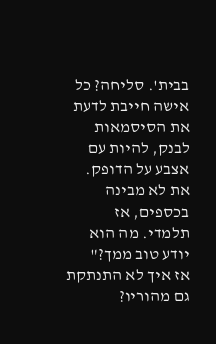בבית'. סליחה? כל אישה חייבת לדעת את הסיסמאות לבנק, להיות עם אצבע על הדופק. את לא מבינה בכספים, אז תלמדי. מה הוא יודע טוב ממך?"
אז איך לא התנתקת גם מהוריו?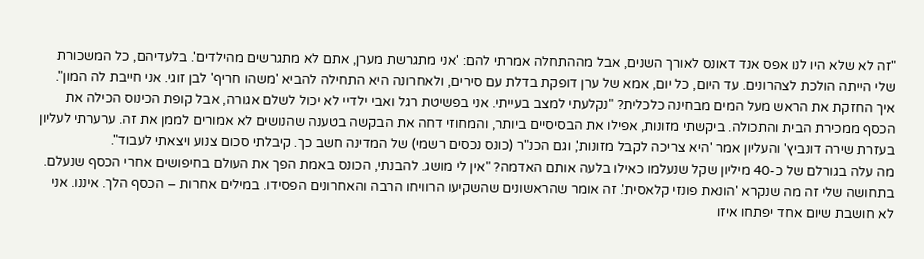"זה לא שלא היו לנו אפס אנד דאונס לאורך השנים, אבל מההתחלה אמרתי להם: 'אני מתגרשת מערן, אתם לא מתגרשים מהילדים'. בלעדיהם, כל המשכורת שלי הייתה הולכת לצהרונים. עד היום, כל יום, אמא של ערן דופקת בדלת עם סירים, ולאחרונה היא התחילה להביא 'משהו חריף' לבן זוגי. אני חייבת לה המון".
איך החזקת את הראש מעל המים מבחינה כלכלית? "נקלעתי למצב בעייתי. אני בפשיטת רגל ואבי ילדיי לא יכול לשלם אגורה, אבל קופת הכינוס הכילה את הכסף ממכירת הבית והתכולה. ביקשתי מזונות, אפילו את הבסיסיים ביותר, והמחוזי דחה את הבקשה בטענה שהנושים לא אמורים לממן את זה. ערערתי לעליון בעזרת שירה דונביץ' והעליון אמר 'היא צריכה לקבל מזונות', וגם הכנ"ר (כונס נכסים רשמי) של המדינה חשב כך. קיבלתי סכום צנוע ויצאתי לעבוד".
מה עלה בגורלם של כ-40 מיליון שקל שנעלמו כאילו בלעה אותם האדמה? "אין לי מושג. להבנתי, הכונס באמת הפך את העולם בחיפושים אחרי הכסף שנעלם. בתחושה שלי זה מה שנקרא 'הונאת פונזי קלאסית'. זה אומר שהראשונים שהשקיעו הרוויחו הרבה והאחרונים הפסידו. במילים אחרות – הכסף הלך. איננו. אני לא חושבת שיום אחד יפתחו איזו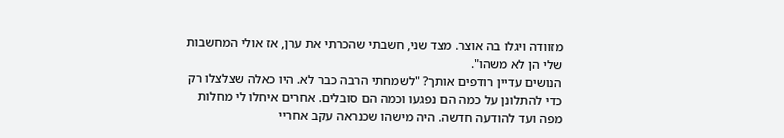מזוודה ויגלו בה אוצר. מצד שני, חשבתי שהכרתי את ערן, אז אולי המחשבות שלי הן לא משהו".
הנושים עדיין רודפים אותך? "לשמחתי הרבה כבר לא. היו כאלה שצלצלו רק כדי להתלונן על כמה הם נפגעו וכמה הם סובלים. אחרים איחלו לי מחלות מפה ועד להודעה חדשה. היה מישהו שכנראה עקב אחריי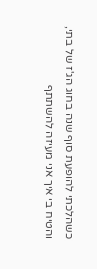כשהלכתי להופעת סוף שנה בחוג הג'ז של בתי, והטיח בי איך אני מעיזה להשתתף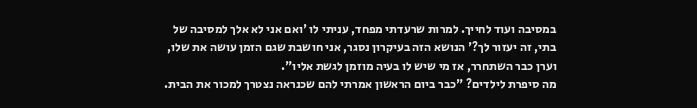במסיבה ועוד לחייך. למרות שרעדתי מפחד, עניתי לו 'ואם אני לא אלך למסיבה של בתי, זה יעזור לך?' הנושא הזה בעיקרון נסגר, אני חושבת שגם הזמן עושה את שלו, וערן כבר השתחרר, אז מי שיש לו בעיה מוזמן לגשת אליו".
מה סיפרת לילדים? "כבר ביום הראשון אמרתי להם שכנראה נצטרך למכור את הבית.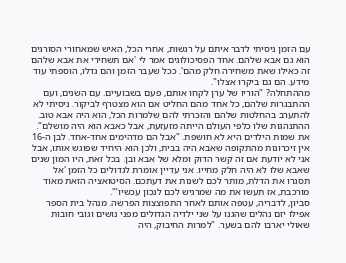עם הזמן ניסיתי לדבר איתם על רגשות, אחרי הכל, האיש שמאחורי הסורגים הוא גם אבא שלהם. אחד הפסיכולוגים אמר לי 'אם תשחירי את אבא שלהם זה כאילו שאת משחירה חלק מהם'. ככל שעבר הזמן והם גדלו, הוספתי עוד מידע. הם גם ביקרו אצלו".
מההתחלה? "הוריו של ערן לקחו אותם, פעם בשבועיים. עם השנים, ועם ההתבגרות שלהם, כל אחד מהם החליט אם הוא מצטרף לביקור. ניסיתי לא להתערב בהחלטות שלהם והזכרתי להם שלמרות הכל, הוא היה אבא טוב. ההתנהגות שלו כלפי העולם הייתה מזעזעת, אבל כאבא הוא היה מושלם".
את שמות הילדים היא לא חושפת. "אבל הם מדהימים אחד-אחד. לבן ה-16 אין זיכרונות מהתקופה שאבא היה בבית, ולכן הוא היחיד שפוגש אותו, אבל אני לא יודעת אם זה קשר הדוק ומלא של אבא ובן. בכל זאת, היו המון שנים שאבא שלו לא היה חלק מחייו. אני עדיין אומרת לגדולים כל הזמן 'אל תסגרו את הדלת, מותר לכם לשנות את דעתכם. הסיטואציה הזאת מאוד מורכבת, אז תעשו את מה שמרגיש לכם לנכון עכשיו’".
סביון, לדבריה, עטפה אותם לאחר התפוצצות הפרשה. מנהל בית הספר אפילו יזם נהלים שהגנו על שני ילדיה הגדולים מפני נושים וגובי חובות שאולי יארבו להם בשער. "למרות החיבוק, היה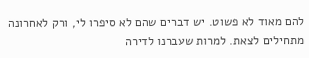להם מאוד לא פשוט. יש דברים שהם לא סיפרו לי, ורק לאחרונה מתחילים לצאת. למרות שעברנו לדירה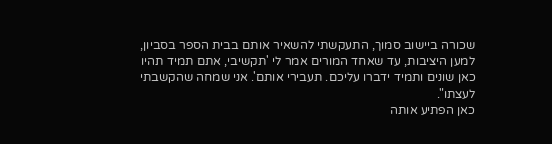שכורה ביישוב סמוך, התעקשתי להשאיר אותם בבית הספר בסביון, למען היציבות, עד שאחד המורים אמר לי 'תקשיבי, אתם תמיד תהיו כאן שונים ותמיד ידברו עליכם. תעבירי אותם'. אני שמחה שהקשבתי לעצתו".
כאן הפתיע אותה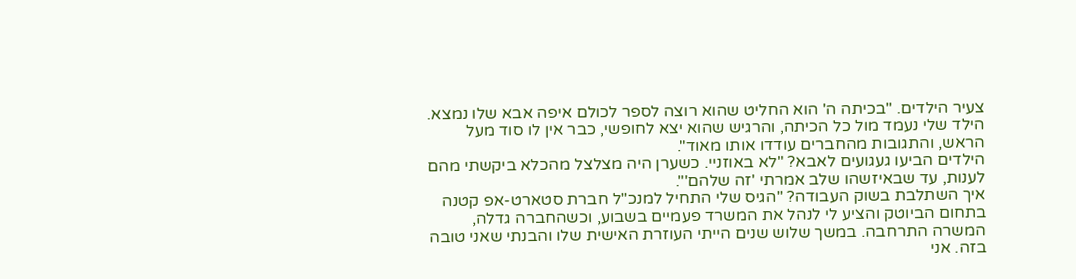צעיר הילדים. "בכיתה ה' הוא החליט שהוא רוצה לספר לכולם איפה אבא שלו נמצא. הילד שלי נעמד מול כל הכיתה, והרגיש שהוא יצא לחופשי, כבר אין לו סוד מעל הראש, והתגובות מהחברים עודדו אותו מאוד".
הילדים הביעו געגועים לאבא? "לא באוזניי. כשערן היה מצלצל מהכלא ביקשתי מהם לענות, עד שבאיזשהו שלב אמרתי 'זה שלהם'".
איך השתלבת בשוק העבודה? "הגיס שלי התחיל למנכ"ל חברת סטארט-אפ קטנה בתחום הביוטק והציע לי לנהל את המשרד פעמיים בשבוע, וכשהחברה גדלה, המשרה התרחבה. במשך שלוש שנים הייתי העוזרת האישית שלו והבנתי שאני טובה בזה. אני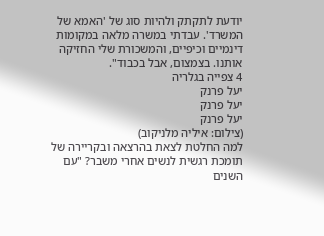יודעת לתקתק ולהיות סוג של 'האמא של המשרד'. עבדתי במשרה מלאה במקומות דינמיים וכיפיים, והמשכורת שלי החזיקה אותנו. בצמצום, אבל בכבוד".
4 צפייה בגלריה
יעל פרנק
יעל פרנק
יעל פרנק
(צילום: איליה מלניקוב)
למה החלטת לצאת בהרצאה ובקריירה של תומכת רגשית לנשים אחרי משבר? "עם השנים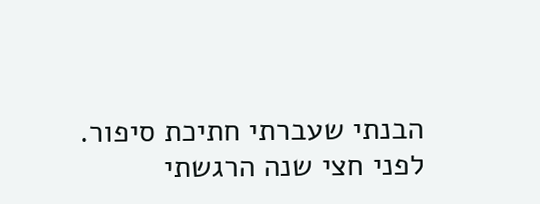הבנתי שעברתי חתיכת סיפור. לפני חצי שנה הרגשתי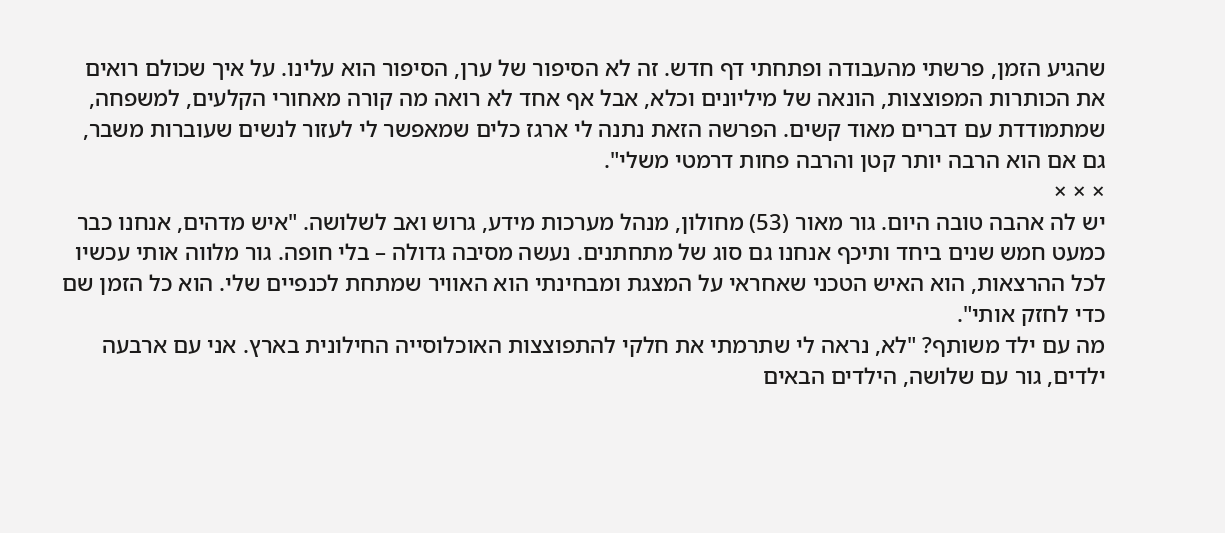שהגיע הזמן, פרשתי מהעבודה ופתחתי דף חדש. זה לא הסיפור של ערן, הסיפור הוא עלינו. על איך שכולם רואים את הכותרות המפוצצות, הונאה של מיליונים וכלא, אבל אף אחד לא רואה מה קורה מאחורי הקלעים, למשפחה, שמתמודדת עם דברים מאוד קשים. הפרשה הזאת נתנה לי ארגז כלים שמאפשר לי לעזור לנשים שעוברות משבר, גם אם הוא הרבה יותר קטן והרבה פחות דרמטי משלי".
× × ×
יש לה אהבה טובה היום. גור מאור (53) מחולון, מנהל מערכות מידע, גרוש ואב לשלושה. "איש מדהים, אנחנו כבר כמעט חמש שנים ביחד ותיכף אנחנו גם סוג של מתחתנים. נעשה מסיבה גדולה – בלי חופה. גור מלווה אותי עכשיו לכל ההרצאות, הוא האיש הטכני שאחראי על המצגת ומבחינתי הוא האוויר שמתחת לכנפיים שלי. הוא כל הזמן שם כדי לחזק אותי".
מה עם ילד משותף? "לא, נראה לי שתרמתי את חלקי להתפוצצות האוכלוסייה החילונית בארץ. אני עם ארבעה ילדים, גור עם שלושה, הילדים הבאים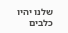שלנו יהיו כלבים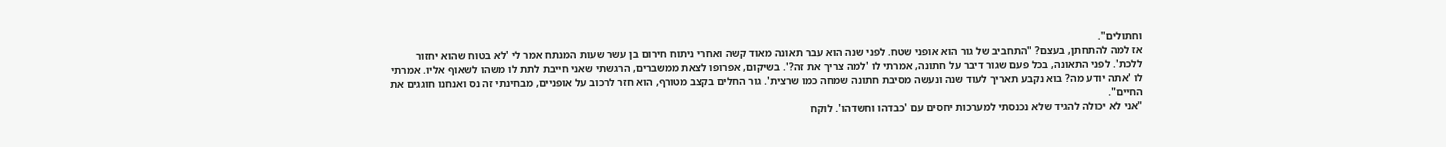וחתולים".
אז למה להתחתן, בעצם? "התחביב של גור הוא אופני שטח. לפני שנה הוא עבר תאונה מאוד קשה ואחרי ניתוח חירום בן עשר שעות המנתח אמר לי 'לא בטוח שהוא יחזור ללכת'. לפני התאונה, בכל פעם שגור דיבר על חתונה, אמרתי לו 'למה צריך את זה?'. בשיקום, אפרופו לצאת ממשברים, הרגשתי שאני חייבת לתת לו משהו לשאוף אליו. אמרתי לו 'אתה יודע מה? בוא נקבע תאריך לעוד שנה ונעשה מסיבת חתונה שמחה כמו שרצית'. גור החלים בקצב מטורף, הוא חזר לרכוב על אופניים, מבחינתי זה נס ואנחנו חוגגים את החיים".
"אני לא יכולה להגיד שלא נכנסתי למערכות יחסים עם 'כבדהו וחשדהו'. לוקח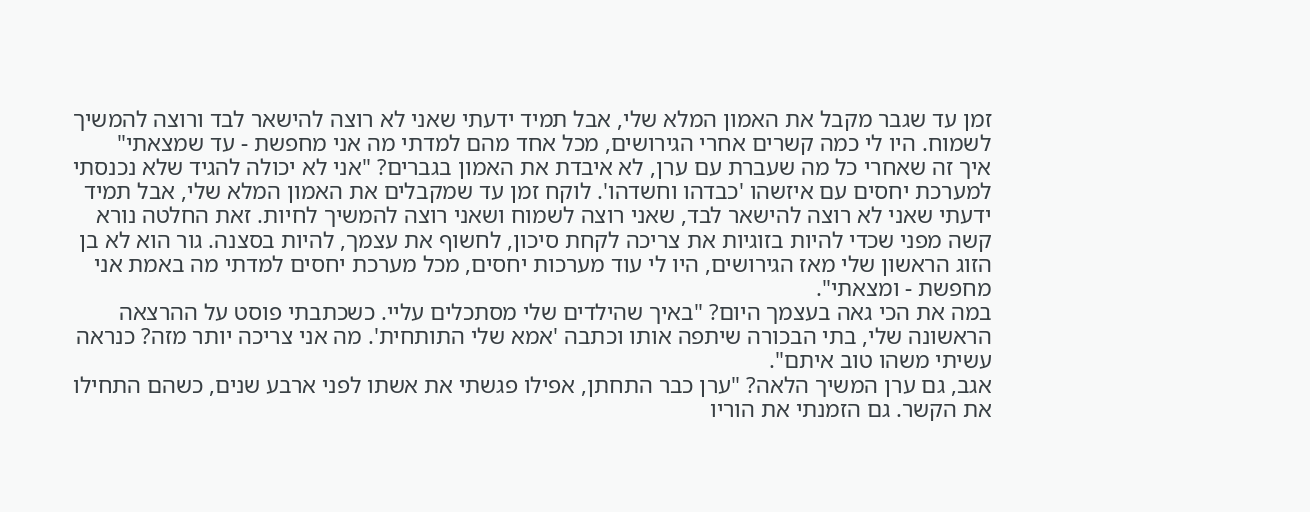זמן עד שגבר מקבל את האמון המלא שלי, אבל תמיד ידעתי שאני לא רוצה להישאר לבד ורוצה להמשיך לשמוח. היו לי כמה קשרים אחרי הגירושים, מכל אחד מהם למדתי מה אני מחפשת - עד שמצאתי"
איך זה שאחרי כל מה שעברת עם ערן, לא איבדת את האמון בגברים? "אני לא יכולה להגיד שלא נכנסתי למערכת יחסים עם איזשהו 'כבדהו וחשדהו'. לוקח זמן עד שמקבלים את האמון המלא שלי, אבל תמיד ידעתי שאני לא רוצה להישאר לבד, שאני רוצה לשמוח ושאני רוצה להמשיך לחיות. זאת החלטה נורא קשה מפני שכדי להיות בזוגיות את צריכה לקחת סיכון, לחשוף את עצמך, להיות בסצנה. גור הוא לא בן הזוג הראשון שלי מאז הגירושים, היו לי עוד מערכות יחסים, מכל מערכת יחסים למדתי מה באמת אני מחפשת - ומצאתי".
במה את הכי גאה בעצמך היום? "באיך שהילדים שלי מסתכלים עליי. כשכתבתי פוסט על ההרצאה הראשונה שלי, בתי הבכורה שיתפה אותו וכתבה 'אמא שלי התותחית'. מה אני צריכה יותר מזה? כנראה עשיתי משהו טוב איתם".
אגב, גם ערן המשיך הלאה? "ערן כבר התחתן, אפילו פגשתי את אשתו לפני ארבע שנים, כשהם התחילו את הקשר. גם הזמנתי את הוריו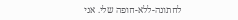לחתונה-ללא-חופה שלי. אני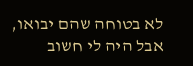לא בטוחה שהם יבואו, אבל היה לי חשוב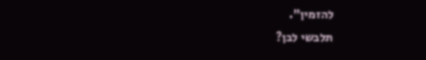להזמין".
תלבשי לבן?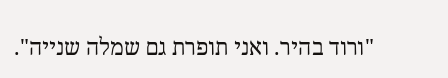"ורוד בהיר. ואני תופרת גם שמלה שנייה".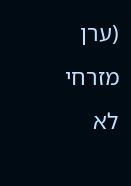(ערן מזרחי לא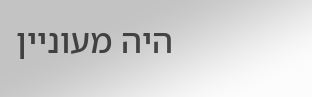היה מעוניין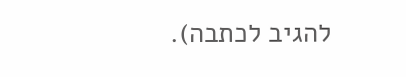להגיב לכתבה).